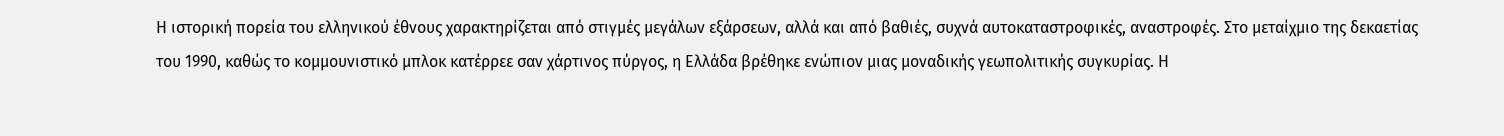Η ιστορική πορεία του ελληνικού έθνους χαρακτηρίζεται από στιγμές μεγάλων εξάρσεων, αλλά και από βαθιές, συχνά αυτοκαταστροφικές, αναστροφές. Στο μεταίχμιο της δεκαετίας του 1990, καθώς το κομμουνιστικό μπλοκ κατέρρεε σαν χάρτινος πύργος, η Ελλάδα βρέθηκε ενώπιον μιας μοναδικής γεωπολιτικής συγκυρίας. Η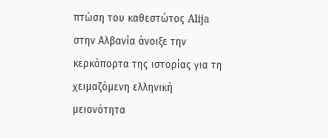πτώση του καθεστώτος Alija στην Αλβανία άνοιξε την κερκόπορτα της ιστορίας για τη χειμαζόμενη ελληνική μειονότητα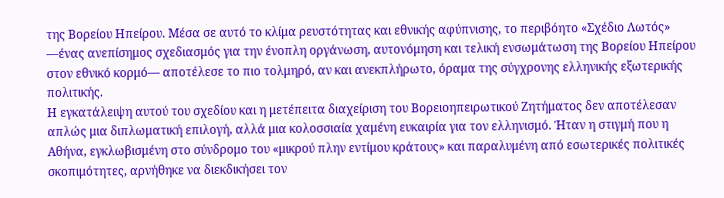της Βορείου Ηπείρου. Μέσα σε αυτό το κλίμα ρευστότητας και εθνικής αφύπνισης, το περιβόητο «Σχέδιο Λωτός» —ένας ανεπίσημος σχεδιασμός για την ένοπλη οργάνωση, αυτονόμηση και τελική ενσωμάτωση της Βορείου Ηπείρου στον εθνικό κορμό— αποτέλεσε το πιο τολμηρό, αν και ανεκπλήρωτο, όραμα της σύγχρονης ελληνικής εξωτερικής πολιτικής.
Η εγκατάλειψη αυτού του σχεδίου και η μετέπειτα διαχείριση του Βορειοηπειρωτικού Ζητήματος δεν αποτέλεσαν απλώς μια διπλωματική επιλογή, αλλά μια κολοσσιαία χαμένη ευκαιρία για τον ελληνισμό. Ήταν η στιγμή που η Αθήνα, εγκλωβισμένη στο σύνδρομο του «μικρού πλην εντίμου κράτους» και παραλυμένη από εσωτερικές πολιτικές σκοπιμότητες, αρνήθηκε να διεκδικήσει τον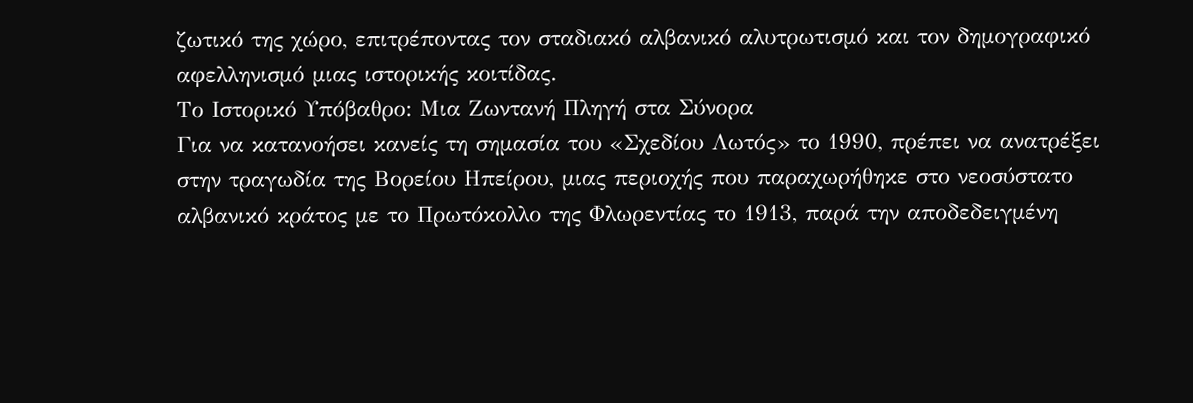ζωτικό της χώρο, επιτρέποντας τον σταδιακό αλβανικό αλυτρωτισμό και τον δημογραφικό αφελληνισμό μιας ιστορικής κοιτίδας.
Το Ιστορικό Υπόβαθρο: Μια Ζωντανή Πληγή στα Σύνορα
Για να κατανοήσει κανείς τη σημασία του «Σχεδίου Λωτός» το 1990, πρέπει να ανατρέξει στην τραγωδία της Βορείου Ηπείρου, μιας περιοχής που παραχωρήθηκε στο νεοσύστατο αλβανικό κράτος με το Πρωτόκολλο της Φλωρεντίας το 1913, παρά την αποδεδειγμένη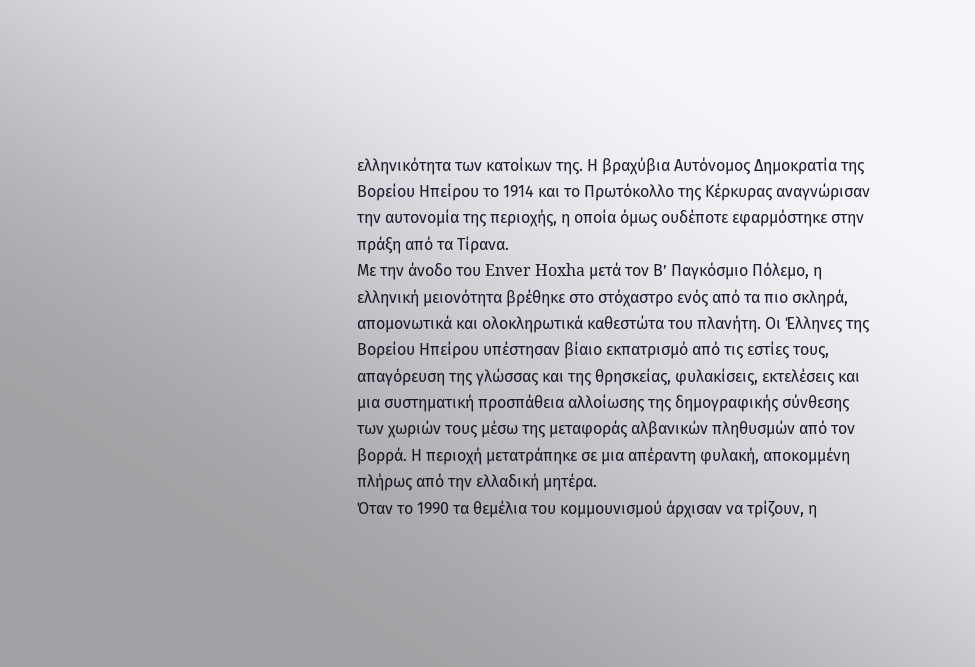ελληνικότητα των κατοίκων της. Η βραχύβια Αυτόνομος Δημοκρατία της Βορείου Ηπείρου το 1914 και το Πρωτόκολλο της Κέρκυρας αναγνώρισαν την αυτονομία της περιοχής, η οποία όμως ουδέποτε εφαρμόστηκε στην πράξη από τα Τίρανα.
Με την άνοδο του Enver Hoxha μετά τον Β’ Παγκόσμιο Πόλεμο, η ελληνική μειονότητα βρέθηκε στο στόχαστρο ενός από τα πιο σκληρά, απομονωτικά και ολοκληρωτικά καθεστώτα του πλανήτη. Οι Έλληνες της Βορείου Ηπείρου υπέστησαν βίαιο εκπατρισμό από τις εστίες τους, απαγόρευση της γλώσσας και της θρησκείας, φυλακίσεις, εκτελέσεις και μια συστηματική προσπάθεια αλλοίωσης της δημογραφικής σύνθεσης των χωριών τους μέσω της μεταφοράς αλβανικών πληθυσμών από τον βορρά. Η περιοχή μετατράπηκε σε μια απέραντη φυλακή, αποκομμένη πλήρως από την ελλαδική μητέρα.
Όταν το 1990 τα θεμέλια του κομμουνισμού άρχισαν να τρίζουν, η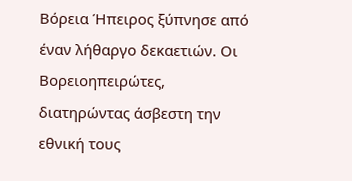Βόρεια Ήπειρος ξύπνησε από έναν λήθαργο δεκαετιών. Οι Βορειοηπειρώτες, διατηρώντας άσβεστη την εθνική τους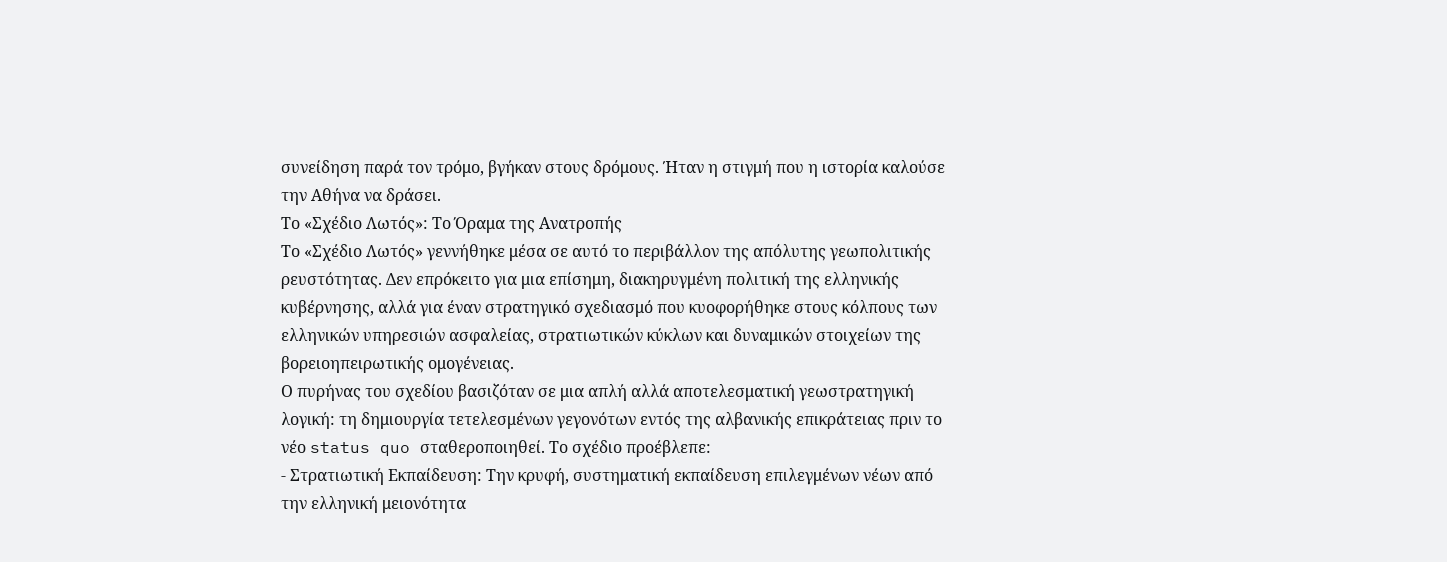συνείδηση παρά τον τρόμο, βγήκαν στους δρόμους. Ήταν η στιγμή που η ιστορία καλούσε την Αθήνα να δράσει.
Το «Σχέδιο Λωτός»: Το Όραμα της Ανατροπής
Το «Σχέδιο Λωτός» γεννήθηκε μέσα σε αυτό το περιβάλλον της απόλυτης γεωπολιτικής ρευστότητας. Δεν επρόκειτο για μια επίσημη, διακηρυγμένη πολιτική της ελληνικής κυβέρνησης, αλλά για έναν στρατηγικό σχεδιασμό που κυοφορήθηκε στους κόλπους των ελληνικών υπηρεσιών ασφαλείας, στρατιωτικών κύκλων και δυναμικών στοιχείων της βορειοηπειρωτικής ομογένειας.
Ο πυρήνας του σχεδίου βασιζόταν σε μια απλή αλλά αποτελεσματική γεωστρατηγική λογική: τη δημιουργία τετελεσμένων γεγονότων εντός της αλβανικής επικράτειας πριν το νέο status quo σταθεροποιηθεί. Το σχέδιο προέβλεπε:
- Στρατιωτική Εκπαίδευση: Την κρυφή, συστηματική εκπαίδευση επιλεγμένων νέων από την ελληνική μειονότητα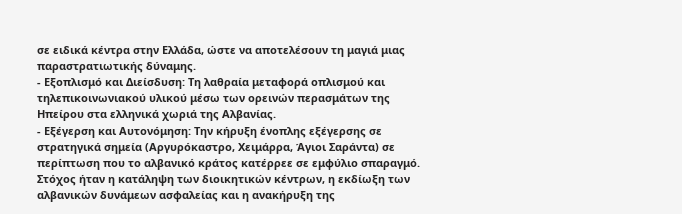σε ειδικά κέντρα στην Ελλάδα, ώστε να αποτελέσουν τη μαγιά μιας παραστρατιωτικής δύναμης.
- Εξοπλισμό και Διείσδυση: Τη λαθραία μεταφορά οπλισμού και τηλεπικοινωνιακού υλικού μέσω των ορεινών περασμάτων της Ηπείρου στα ελληνικά χωριά της Αλβανίας.
- Εξέγερση και Αυτονόμηση: Την κήρυξη ένοπλης εξέγερσης σε στρατηγικά σημεία (Αργυρόκαστρο, Χειμάρρα, Άγιοι Σαράντα) σε περίπτωση που το αλβανικό κράτος κατέρρεε σε εμφύλιο σπαραγμό. Στόχος ήταν η κατάληψη των διοικητικών κέντρων, η εκδίωξη των αλβανικών δυνάμεων ασφαλείας και η ανακήρυξη της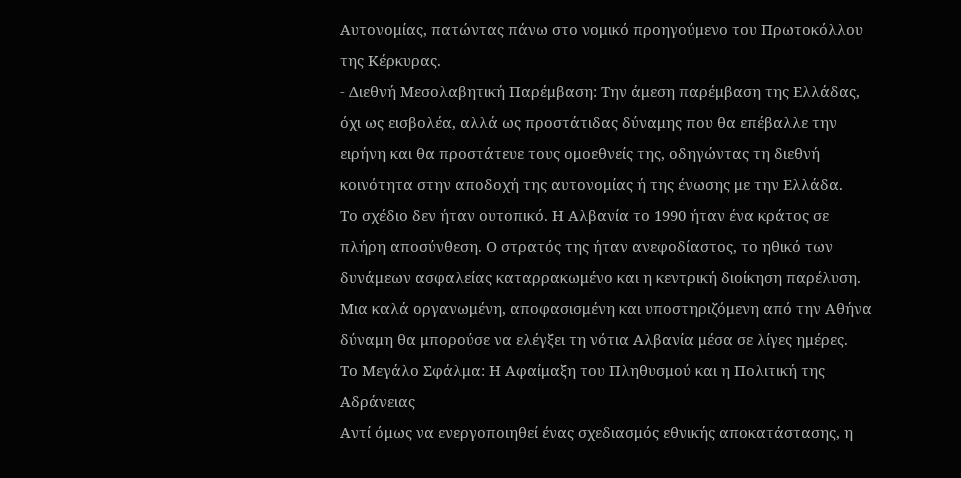Αυτονομίας, πατώντας πάνω στο νομικό προηγούμενο του Πρωτοκόλλου της Κέρκυρας.
- Διεθνή Μεσολαβητική Παρέμβαση: Την άμεση παρέμβαση της Ελλάδας, όχι ως εισβολέα, αλλά ως προστάτιδας δύναμης που θα επέβαλλε την ειρήνη και θα προστάτευε τους ομοεθνείς της, οδηγώντας τη διεθνή κοινότητα στην αποδοχή της αυτονομίας ή της ένωσης με την Ελλάδα.
Το σχέδιο δεν ήταν ουτοπικό. Η Αλβανία το 1990 ήταν ένα κράτος σε πλήρη αποσύνθεση. Ο στρατός της ήταν ανεφοδίαστος, το ηθικό των δυνάμεων ασφαλείας καταρρακωμένο και η κεντρική διοίκηση παρέλυση. Μια καλά οργανωμένη, αποφασισμένη και υποστηριζόμενη από την Αθήνα δύναμη θα μπορούσε να ελέγξει τη νότια Αλβανία μέσα σε λίγες ημέρες.
Το Μεγάλο Σφάλμα: Η Αφαίμαξη του Πληθυσμού και η Πολιτική της Αδράνειας
Αντί όμως να ενεργοποιηθεί ένας σχεδιασμός εθνικής αποκατάστασης, η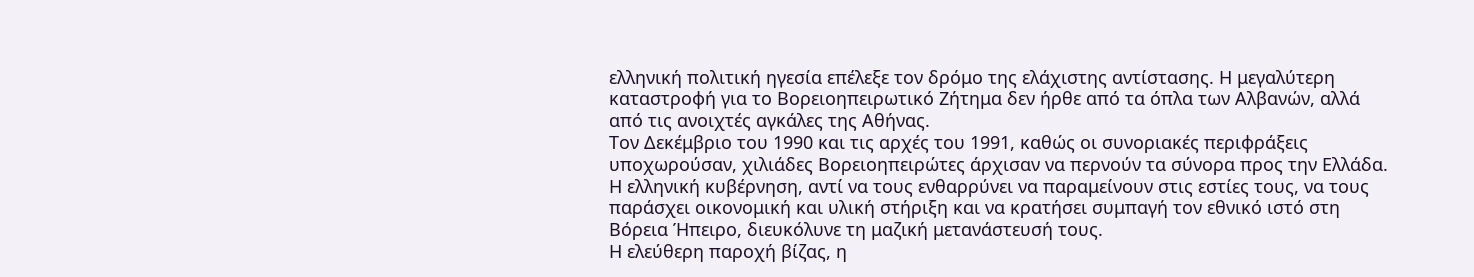ελληνική πολιτική ηγεσία επέλεξε τον δρόμο της ελάχιστης αντίστασης. Η μεγαλύτερη καταστροφή για το Βορειοηπειρωτικό Ζήτημα δεν ήρθε από τα όπλα των Αλβανών, αλλά από τις ανοιχτές αγκάλες της Αθήνας.
Τον Δεκέμβριο του 1990 και τις αρχές του 1991, καθώς οι συνοριακές περιφράξεις υποχωρούσαν, χιλιάδες Βορειοηπειρώτες άρχισαν να περνούν τα σύνορα προς την Ελλάδα. Η ελληνική κυβέρνηση, αντί να τους ενθαρρύνει να παραμείνουν στις εστίες τους, να τους παράσχει οικονομική και υλική στήριξη και να κρατήσει συμπαγή τον εθνικό ιστό στη Βόρεια Ήπειρο, διευκόλυνε τη μαζική μετανάστευσή τους.
Η ελεύθερη παροχή βίζας, η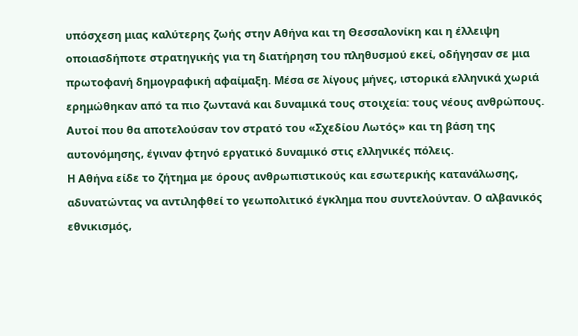υπόσχεση μιας καλύτερης ζωής στην Αθήνα και τη Θεσσαλονίκη και η έλλειψη οποιασδήποτε στρατηγικής για τη διατήρηση του πληθυσμού εκεί, οδήγησαν σε μια πρωτοφανή δημογραφική αφαίμαξη. Μέσα σε λίγους μήνες, ιστορικά ελληνικά χωριά ερημώθηκαν από τα πιο ζωντανά και δυναμικά τους στοιχεία: τους νέους ανθρώπους. Αυτοί που θα αποτελούσαν τον στρατό του «Σχεδίου Λωτός» και τη βάση της αυτονόμησης, έγιναν φτηνό εργατικό δυναμικό στις ελληνικές πόλεις.
Η Αθήνα είδε το ζήτημα με όρους ανθρωπιστικούς και εσωτερικής κατανάλωσης, αδυνατώντας να αντιληφθεί το γεωπολιτικό έγκλημα που συντελούνταν. Ο αλβανικός εθνικισμός,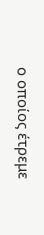ο οποίος έτρεμε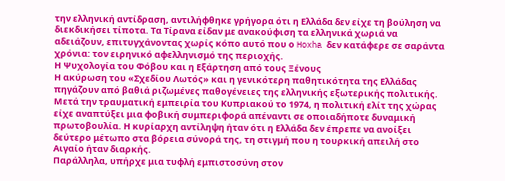την ελληνική αντίδραση, αντιλήφθηκε γρήγορα ότι η Ελλάδα δεν είχε τη βούληση να διεκδικήσει τίποτα. Τα Τίρανα είδαν με ανακούφιση τα ελληνικά χωριά να αδειάζουν, επιτυγχάνοντας χωρίς κόπο αυτό που ο Hoxha δεν κατάφερε σε σαράντα χρόνια: τον ειρηνικό αφελληνισμό της περιοχής.
Η Ψυχολογία του Φόβου και η Εξάρτηση από τους Ξένους
Η ακύρωση του «Σχεδίου Λωτός» και η γενικότερη παθητικότητα της Ελλάδας πηγάζουν από βαθιά ριζωμένες παθογένειες της ελληνικής εξωτερικής πολιτικής. Μετά την τραυματική εμπειρία του Κυπριακού το 1974, η πολιτική ελίτ της χώρας είχε αναπτύξει μια φοβική συμπεριφορά απέναντι σε οποιαδήποτε δυναμική πρωτοβουλία. Η κυρίαρχη αντίληψη ήταν ότι η Ελλάδα δεν έπρεπε να ανοίξει δεύτερο μέτωπο στα βόρεια σύνορά της, τη στιγμή που η τουρκική απειλή στο Αιγαίο ήταν διαρκής.
Παράλληλα, υπήρχε μια τυφλή εμπιστοσύνη στον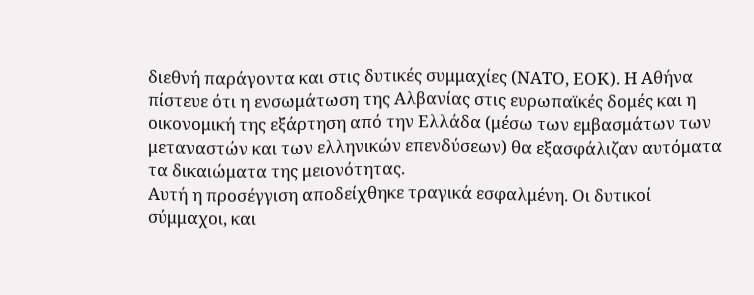διεθνή παράγοντα και στις δυτικές συμμαχίες (ΝΑΤΟ, ΕΟΚ). Η Αθήνα πίστευε ότι η ενσωμάτωση της Αλβανίας στις ευρωπαϊκές δομές και η οικονομική της εξάρτηση από την Ελλάδα (μέσω των εμβασμάτων των μεταναστών και των ελληνικών επενδύσεων) θα εξασφάλιζαν αυτόματα τα δικαιώματα της μειονότητας.
Αυτή η προσέγγιση αποδείχθηκε τραγικά εσφαλμένη. Οι δυτικοί σύμμαχοι, και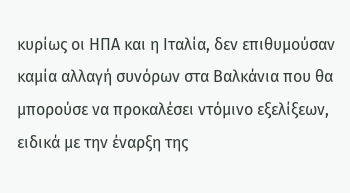κυρίως οι ΗΠΑ και η Ιταλία, δεν επιθυμούσαν καμία αλλαγή συνόρων στα Βαλκάνια που θα μπορούσε να προκαλέσει ντόμινο εξελίξεων, ειδικά με την έναρξη της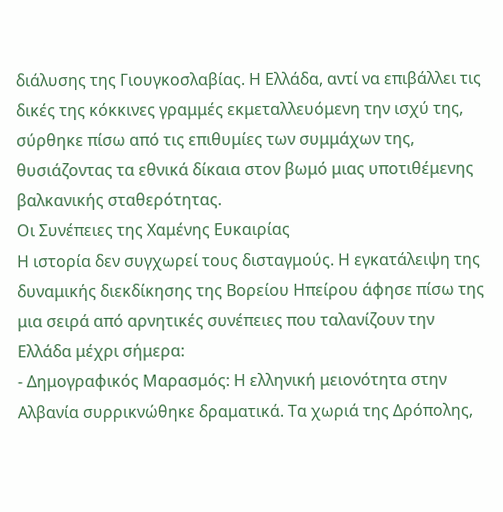διάλυσης της Γιουγκοσλαβίας. Η Ελλάδα, αντί να επιβάλλει τις δικές της κόκκινες γραμμές εκμεταλλευόμενη την ισχύ της, σύρθηκε πίσω από τις επιθυμίες των συμμάχων της, θυσιάζοντας τα εθνικά δίκαια στον βωμό μιας υποτιθέμενης βαλκανικής σταθερότητας.
Οι Συνέπειες της Χαμένης Ευκαιρίας
Η ιστορία δεν συγχωρεί τους δισταγμούς. Η εγκατάλειψη της δυναμικής διεκδίκησης της Βορείου Ηπείρου άφησε πίσω της μια σειρά από αρνητικές συνέπειες που ταλανίζουν την Ελλάδα μέχρι σήμερα:
- Δημογραφικός Μαρασμός: Η ελληνική μειονότητα στην Αλβανία συρρικνώθηκε δραματικά. Τα χωριά της Δρόπολης,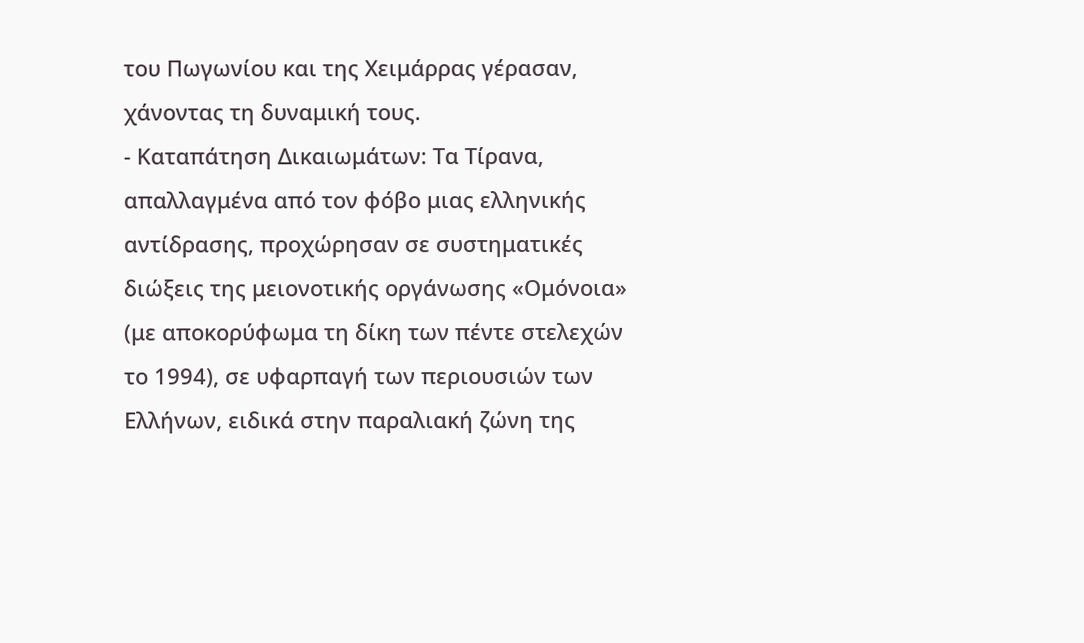του Πωγωνίου και της Χειμάρρας γέρασαν, χάνοντας τη δυναμική τους.
- Καταπάτηση Δικαιωμάτων: Τα Τίρανα, απαλλαγμένα από τον φόβο μιας ελληνικής αντίδρασης, προχώρησαν σε συστηματικές διώξεις της μειονοτικής οργάνωσης «Ομόνοια» (με αποκορύφωμα τη δίκη των πέντε στελεχών το 1994), σε υφαρπαγή των περιουσιών των Ελλήνων, ειδικά στην παραλιακή ζώνη της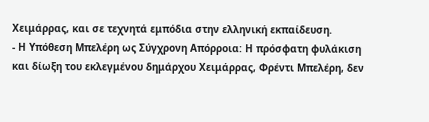Χειμάρρας, και σε τεχνητά εμπόδια στην ελληνική εκπαίδευση.
- Η Υπόθεση Μπελέρη ως Σύγχρονη Απόρροια: Η πρόσφατη φυλάκιση και δίωξη του εκλεγμένου δημάρχου Χειμάρρας, Φρέντι Μπελέρη, δεν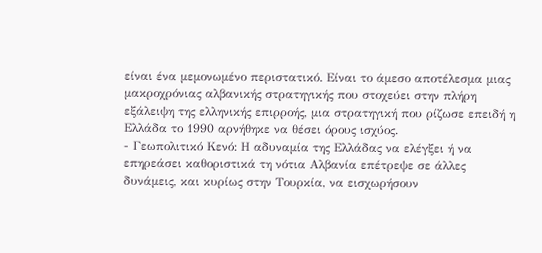είναι ένα μεμονωμένο περιστατικό. Είναι το άμεσο αποτέλεσμα μιας μακροχρόνιας αλβανικής στρατηγικής που στοχεύει στην πλήρη εξάλειψη της ελληνικής επιρροής, μια στρατηγική που ρίζωσε επειδή η Ελλάδα το 1990 αρνήθηκε να θέσει όρους ισχύος.
- Γεωπολιτικό Κενό: Η αδυναμία της Ελλάδας να ελέγξει ή να επηρεάσει καθοριστικά τη νότια Αλβανία επέτρεψε σε άλλες δυνάμεις, και κυρίως στην Τουρκία, να εισχωρήσουν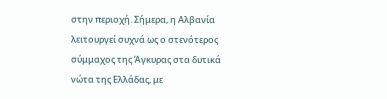στην περιοχή. Σήμερα, η Αλβανία λειτουργεί συχνά ως ο στενότερος σύμμαχος της Άγκυρας στα δυτικά νώτα της Ελλάδας, με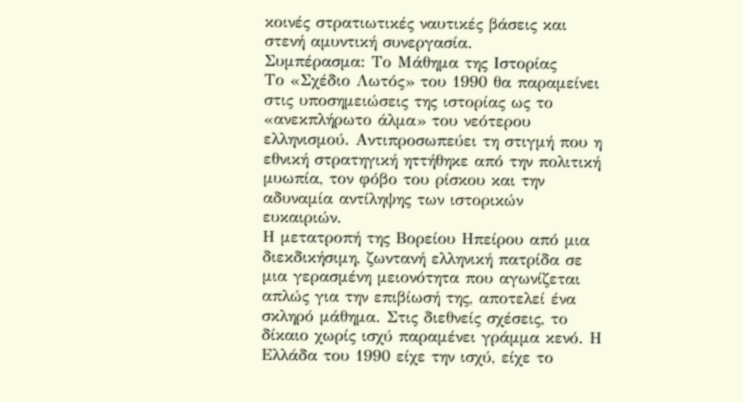κοινές στρατιωτικές ναυτικές βάσεις και στενή αμυντική συνεργασία.
Συμπέρασμα: Το Μάθημα της Ιστορίας
Το «Σχέδιο Λωτός» του 1990 θα παραμείνει στις υποσημειώσεις της ιστορίας ως το «ανεκπλήρωτο άλμα» του νεότερου ελληνισμού. Αντιπροσωπεύει τη στιγμή που η εθνική στρατηγική ηττήθηκε από την πολιτική μυωπία, τον φόβο του ρίσκου και την αδυναμία αντίληψης των ιστορικών ευκαιριών.
Η μετατροπή της Βορείου Ηπείρου από μια διεκδικήσιμη, ζωντανή ελληνική πατρίδα σε μια γερασμένη μειονότητα που αγωνίζεται απλώς για την επιβίωσή της, αποτελεί ένα σκληρό μάθημα. Στις διεθνείς σχέσεις, το δίκαιο χωρίς ισχύ παραμένει γράμμα κενό. Η Ελλάδα του 1990 είχε την ισχύ, είχε το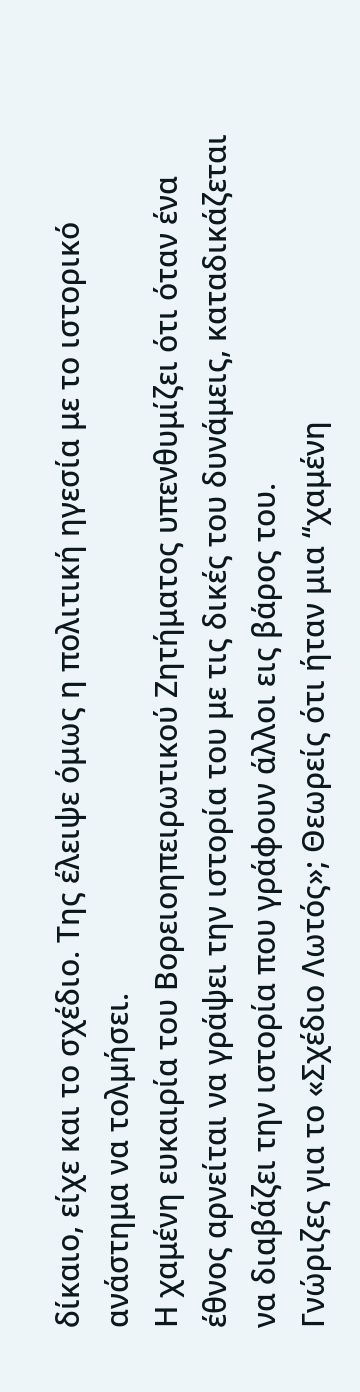δίκαιο, είχε και το σχέδιο. Της έλειψε όμως η πολιτική ηγεσία με το ιστορικό ανάστημα να τολμήσει.
Η χαμένη ευκαιρία του Βορειοηπειρωτικού Ζητήματος υπενθυμίζει ότι όταν ένα έθνος αρνείται να γράψει την ιστορία του με τις δικές του δυνάμεις, καταδικάζεται να διαβάζει την ιστορία που γράφουν άλλοι εις βάρος του.
Γνώριζες για το «Σχέδιο Λωτός»; Θεωρείς ότι ήταν μια “χαμένη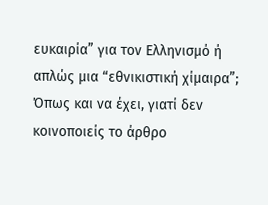ευκαιρία” για τον Ελληνισμό ή απλώς μια “εθνικιστική χίμαιρα”;
Όπως και να έχει, γιατί δεν κοινοποιείς το άρθρο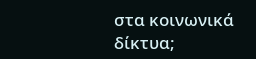στα κοινωνικά δίκτυα;